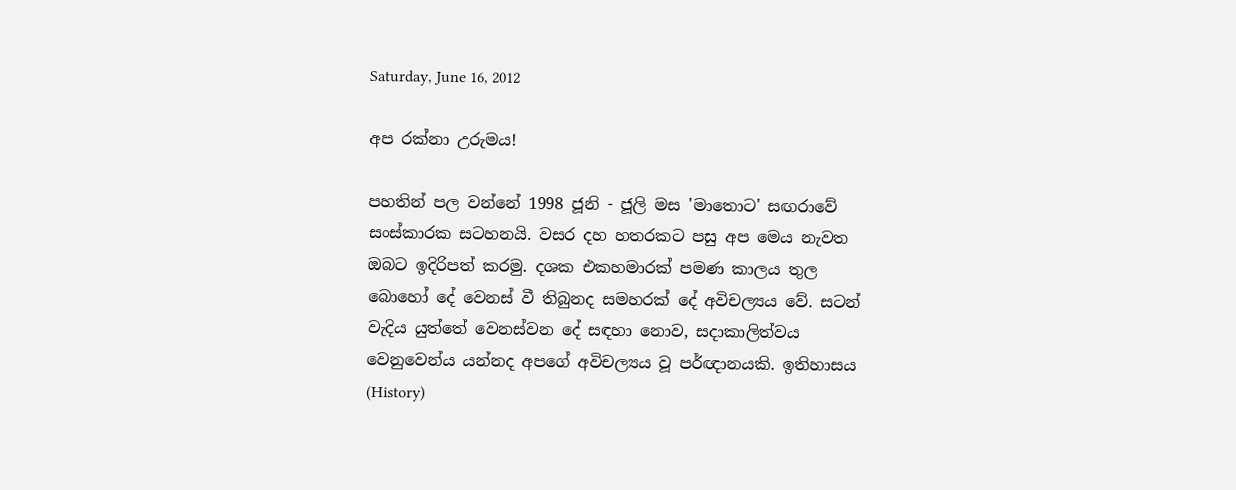Saturday, June 16, 2012

අප රක්නා උරුමය!

පහතින් පල වන්නේ 1998 ජූනි - ජූලි මස 'මාතොට' සඟරාවේ සංස්කාරක සටහනයි. වසර දහ හතරකට පසු අප මෙය නැවත ඔබට ඉදිරිපත් කරමු. දශක එකහමාරක් පමණ කාලය තුල බොහෝ දේ වෙනස් වී තිබුනද සමහරක් දේ අවිචල්‍යය වේ. සටන් වැදිය යුත්තේ වෙනස්වන දේ සඳහා නොව, සදාකාලිත්වය වෙනුවෙන්ය යන්නද අපගේ අවිචල්‍යය වූ පර්ඥානයකි. ඉතිහාසය (History)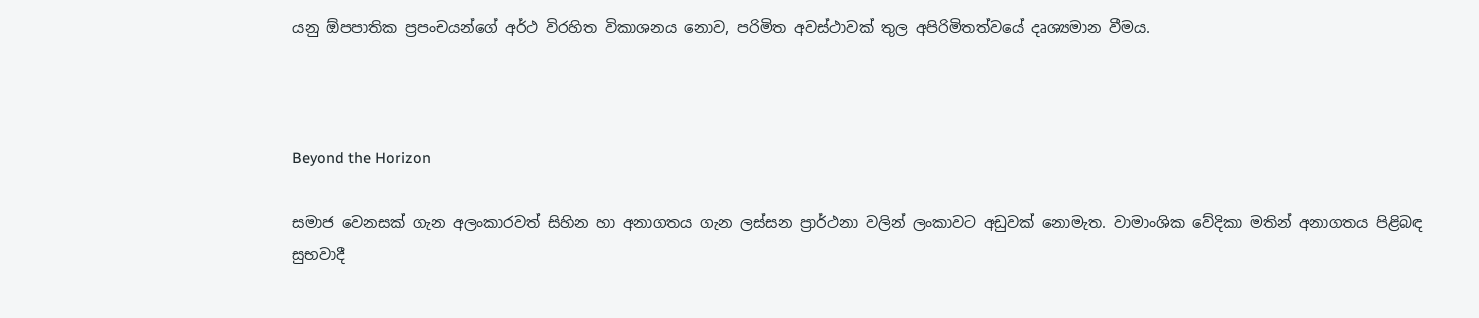යනු ඕපපාතික ප්‍රපංචයන්ගේ අර්ථ විරහිත විකාශනය නොව, පරිමිත අවස්ථාවක් තුල අපිරිමිතත්වයේ දෘශ්‍යමාන වීමය.



Beyond the Horizon

සමාජ වෙනසක් ගැන අලංකාරවත් සිහින හා අනාගතය ගැන ලස්සන ප්‍රාර්ථනා වලින් ලංකාවට අඩුවක් නොමැත. වාමාංශික වේදිකා මතින් අනාගතය පිළිබඳ සුභවාදී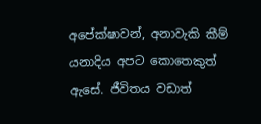අපේක්ෂාවන්, අනාවැකි කීම් යනාදිය අපට කොතෙකුත් ඇසේ. ජීවිතය වඩාත්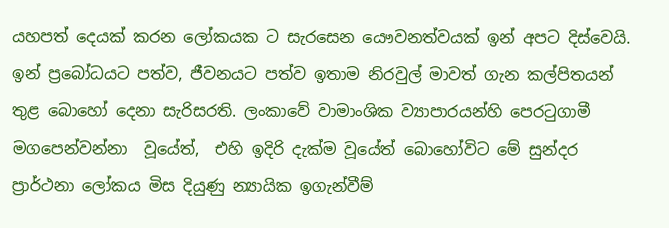යහපත් දෙයක් කරන ලෝකයක ට සැරසෙන යෞවනත්වයක් ඉන් අපට දිස්වෙයි. ඉන් ප්‍රබෝධයට පත්ව, ජීවනයට පත්ව ඉතාම නිරවුල් මාවත් ගැන කල්පිතයන් තුළ බොහෝ දෙනා සැරිසරති. ලංකාවේ වාමාංශික ව්‍යාපාරයන්හි පෙරටුගාමී මගපෙන්වන්නා  වූයේත්,  එහි ඉදිරි දැක්ම වූයේත් බොහෝවිට මේ සුන්දර ප්‍රාර්ථනා ලෝකය මිස දියුණු න්‍යායික ඉගැන්වීම්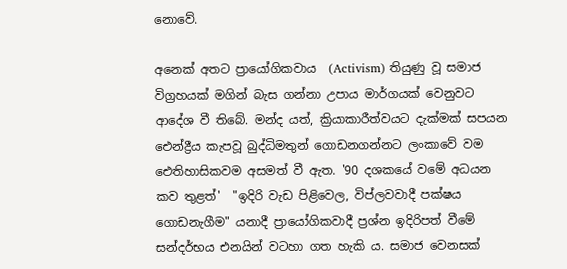නොවේ.

අනෙක් අතට ප්‍රායෝගිකවාය  (Activism) තියුණු වූ සමාජ විග්‍රහයක් මගින් බැස ගන්නා උපාය මාර්ගයක් වෙනුවට ආදේශ වී තිබේ. මන්ද යත්, ක්‍රියාකාරීත්වයට දැක්මක් සපයන ඓන්ද්‍රීය කැපවූ බුද්ධිමතුන් ගොඩනගන්නට ලංකාවේ වම ඓතිහාසිකවම අසමත් වී ඇත. '90 දශකයේ වමේ අධයන කව තුළත්'  "ඉදිරි වැඩ පිළිවෙල, විප්ලවවාදී පක්ෂය ගොඩනැගීම" යනාදී ප්‍රායෝගිකවාදී ප්‍රශ්න ඉදිරිපත් වීමේ සන්දර්භය එනයින් වටහා ගත හැකි ය. සමාජ වෙනසක්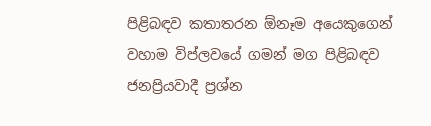පිළිබඳව කතාතරන ඕනෑම අයෙකුගෙන් වහාම විප්ලවයේ ගමන් මග පිළිබඳව ජනප්‍රියවාදී ප්‍රශ්න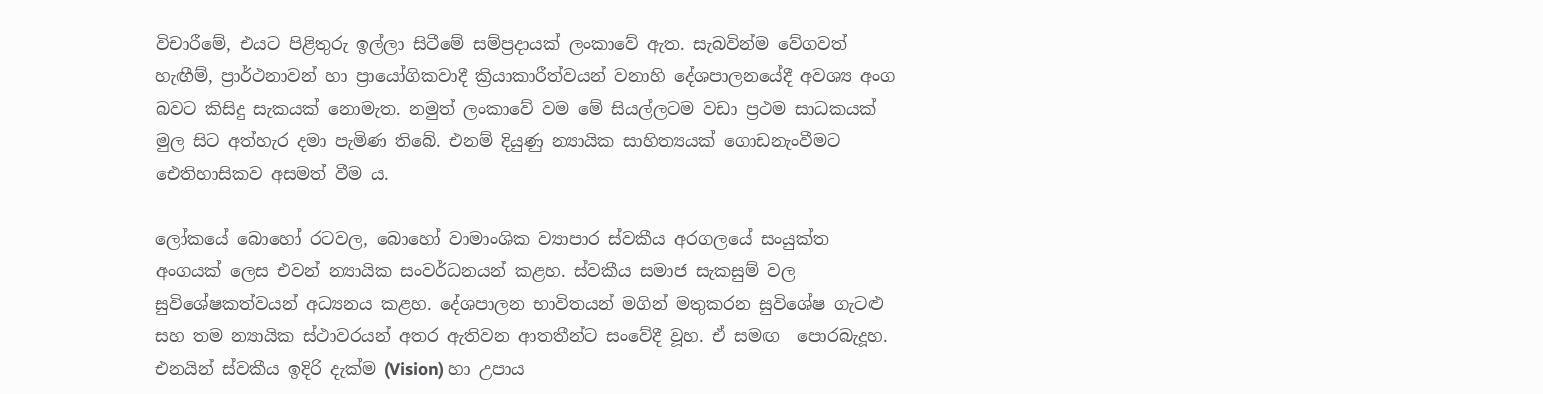විචාරීමේ, එයට පිළිතුරු ඉල්ලා සිටීමේ සම්ප්‍රදායක් ලංකාවේ ඇත. සැබවින්ම වේගවත් හැඟීම්, ප්‍රාර්ථනාවන් හා ප්‍රායෝගිකවාදී ක්‍රියාකාරීත්වයන් වනාහි දේශපාලනයේදී අවශ්‍ය අංග බවට කිසිදු සැකයක් නොමැත. නමුත් ලංකාවේ වම මේ සියල්ලටම වඩා ප්‍රථම සාධකයක් මුල සිට අත්හැර දමා පැමිණ තිබේ. එනම් දියුණු න්‍යායික සාහිත්‍යයක් ගොඩනැංවීමට ඓතිහාසිකව අසමත් වීම ය.

ලෝකයේ බොහෝ රටවල, බොහෝ වාමාංශික ව්‍යාපාර ස්වකීය අරගලයේ සංයුක්ත අංගයක් ලෙස එවන් න්‍යායික සංවර්ධනයන් කළහ. ස්වකීය සමාජ සැකසුම් වල සුවිශේෂකත්වයන් අධ්‍යනය කළහ. දේශපාලන භාවිතයන් මගින් මතුකරන සුවිශේෂ ගැටළු  සහ තම න්‍යායික ස්ථාවරයන් අතර ඇතිවන ආතතීන්ට සංවේදී වූහ. ඒ සමඟ  පොරබැදූහ. එනයින් ස්වකීය ඉදිරි දැක්ම (Vision) හා උපාය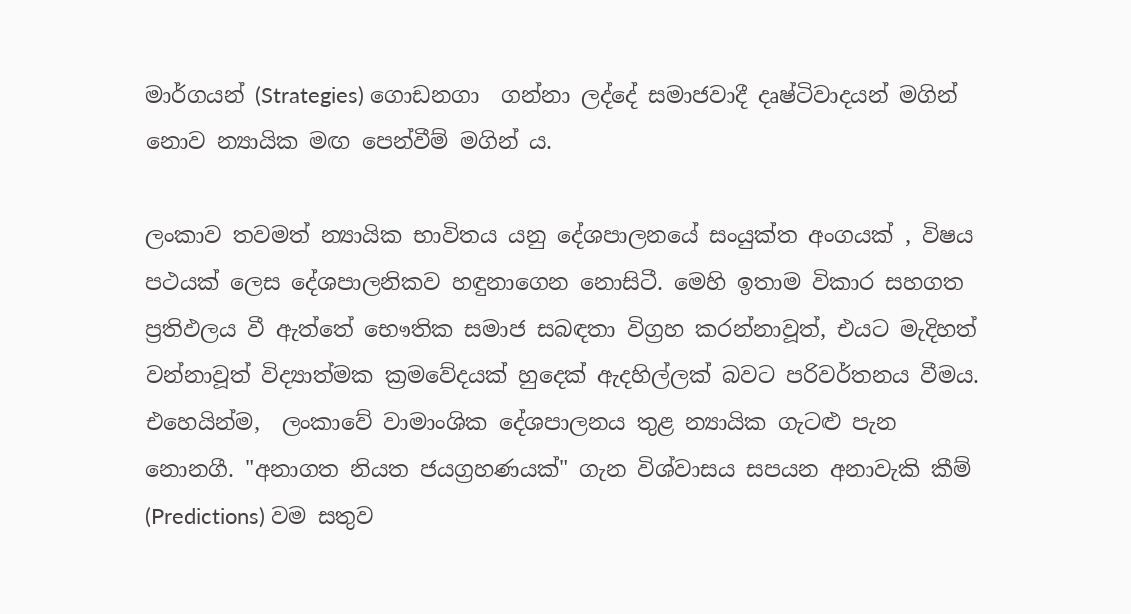මාර්ගයන් (Strategies) ගොඩනගා  ගන්නා ලද්දේ සමාජවාදී දෘෂ්ටිවාදයන් මගින් නොව න්‍යායික මඟ පෙන්වීම් මගින් ය.

ලංකාව තවමත් න්‍යායික භාවිතය යනු දේශපාලනයේ සංයුක්ත අංගයක් , විෂය පථයක් ලෙස දේශපාලනිකව හඳුනාගෙන නොසිටී. මෙහි ඉතාම විකාර සහගත ප්‍රතිඵලය වී ඇත්තේ භෞතික සමාජ සබඳතා විග්‍රහ කරන්නාවූත්, එයට මැදිහත් වන්නාවූත් විද්‍යාත්මක ක්‍රමවේදයක් හුදෙක් ඇදහිල්ලක් බවට පරිවර්තනය වීමය. එහෙයින්ම,  ලංකාවේ වාමාංශික දේශපාලනය තුළ න්‍යායික ගැටළු පැන නොනගී. "අනාගත නියත ජයග්‍රහණයක්" ගැන විශ්වාසය සපයන අනාවැකි කීම් (Predictions) වම සතුව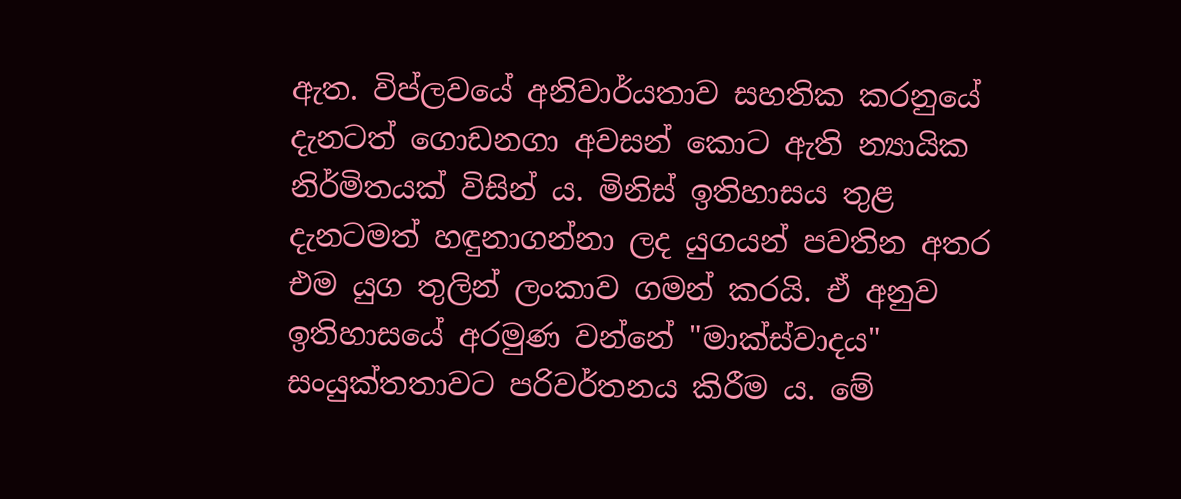ඇත. විප්ලවයේ අනිවාර්යතාව සහතික කරනුයේ දැනටත් ගොඩනගා අවසන් කොට ඇති න්‍යායික නිර්මිතයක් විසින් ය. මිනිස් ඉතිහාසය තුළ දැනටමත් හඳුනාගන්නා ලද යුගයන් පවතින අතර එම යුග තුලින් ලංකාව ගමන් කරයි. ඒ අනුව ඉතිහාසයේ අරමුණ වන්නේ "මාක්ස්වාදය" සංයුක්තතාවට පරිවර්තනය කිරීම ය. මේ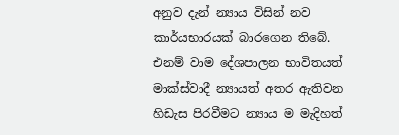අනුව දැන් න්‍යාය විසින් නව කාර්යභාරයක් බාරගෙන තිබේ. එනම් වාම දේශපාලන භාවිතයත් මාක්ස්වාදී න්‍යායත් අතර ඇතිවන හිඩැස පිරවීමට න්‍යාය ම මැදිහත්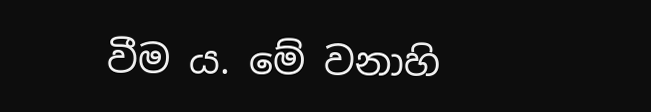වීම ය. මේ වනාහි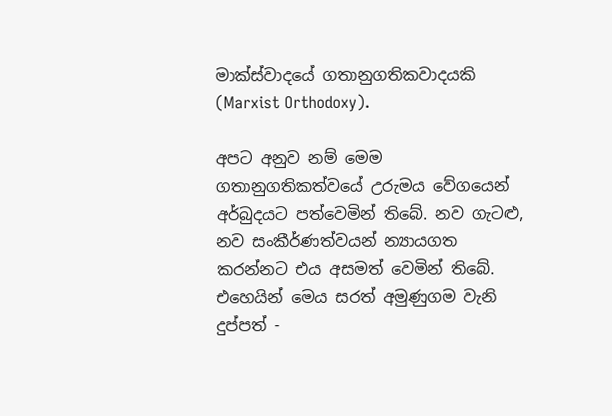මාක්ස්වාදයේ ගතානුගතිකවාදයකි (Marxist Orthodoxy).

අපට අනුව නම් මෙම ගතානුගතිකත්වයේ උරුමය වේගයෙන් අර්බුදයට පත්වෙමින් තිබේ. නව ගැටළු, නව සංකීර්ණත්වයන් න්‍යායගත කරන්නට එය අසමත් වෙමින් තිබේ. එහෙයින් මෙය සරත් අමුණුගම වැනි දුප්පත් -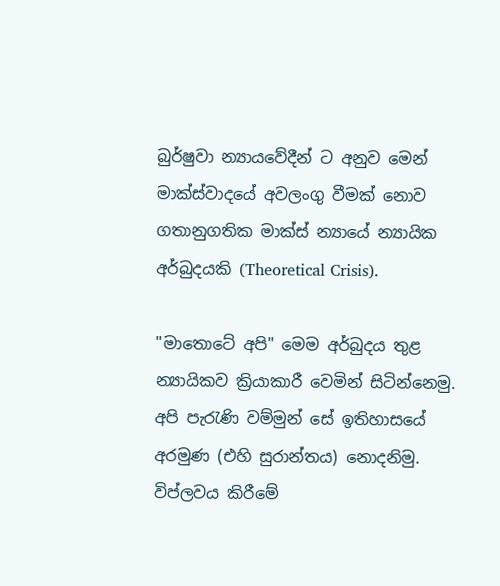බුර්ෂුවා න්‍යායවේදීන් ට අනුව මෙන් මාක්ස්වාදයේ අවලංගු වීමක් නොව ගතානුගතික මාක්ස් න්‍යායේ න්‍යායික අර්බුදයකි (Theoretical Crisis).

"මාතොටේ අපි" මෙම අර්බුදය තුළ න්‍යායිකව ක්‍රියාකාරී වෙමින් සිටින්නෙමු. අපි පැරැණි වම්මුන් සේ ඉතිහාසයේ අරමුණ (එහි සුරාන්තය) නොදනිමු. විප්ලවය කිරීමේ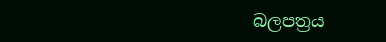බලපත්‍රය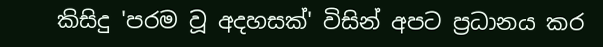කිසිදු 'පරම වූ අදහසක්' විසින් අපට ප්‍රධානය කර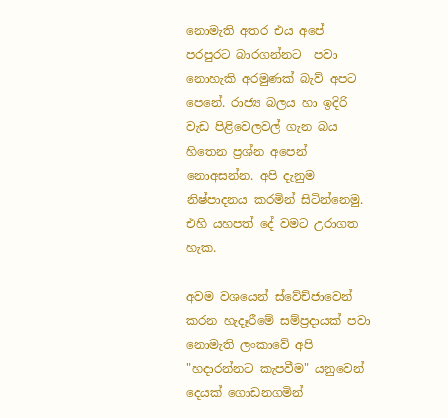නොමැති අතර එය අපේ පරපුරට බාරගන්නට  පවා නොහැකි අරමුණක් බැව් අපට පෙනේ. රාජ්‍ය බලය හා ඉදිරි වැඩ පිළිවෙලවල් ගැන බය හිතෙන ප්‍රශ්න අපෙන් නොඅසන්න. අපි දැනුම නිෂ්පාදනය කරමින් සිටින්නෙමු. එහි යහපත් දේ වමට උරාගත හැක.

අවම වශයෙන් ස්වේච්ජාවෙන් කරන හැදෑරීමේ සම්ප්‍රදායක් පවා නොමැති ලංකාවේ අපි "හදාරන්නට කැපවීම" යනුවෙන් දෙයක් ගොඩනගමින්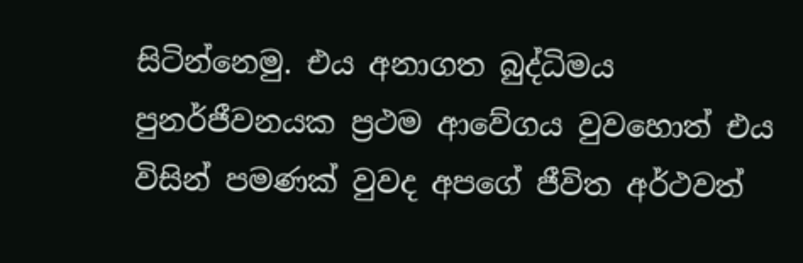සිටින්නෙමු. එය අනාගත බුද්ධිමය පුනර්ජීවනයක ප්‍රථම ආවේගය වුවහොත් එය විසින් පමණක් වුවද අපගේ ජීවිත අර්ථවත්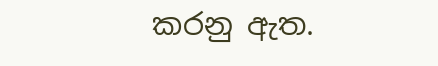කරනු ඇත.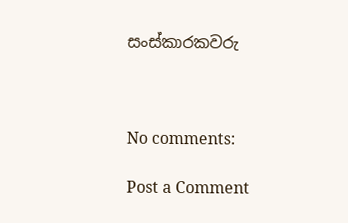සංස්කාරකවරු



No comments:

Post a Comment